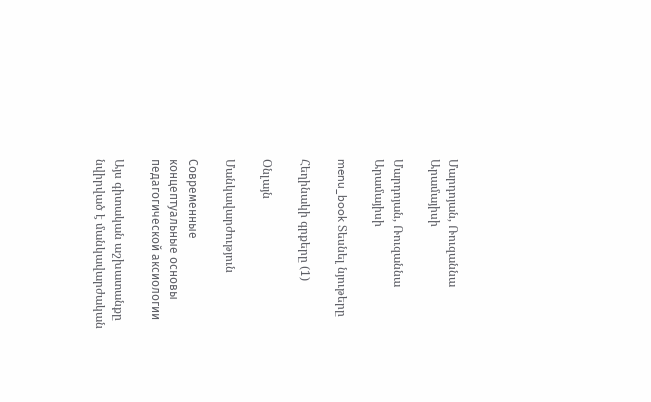Մարդոյան, Ռուզաննա Արամայիսի

Մարդոյան, Ռուզաննա Արամայիսի

menu_book Տեսնել նյութերը

Հեղինակի գրքերը (1)

Օնլայն

Մանկավարժություն

Современные концептуальные основы педагогической аксиологии

Այս գիտական աշխատանքը նվիրված է մանկավարժական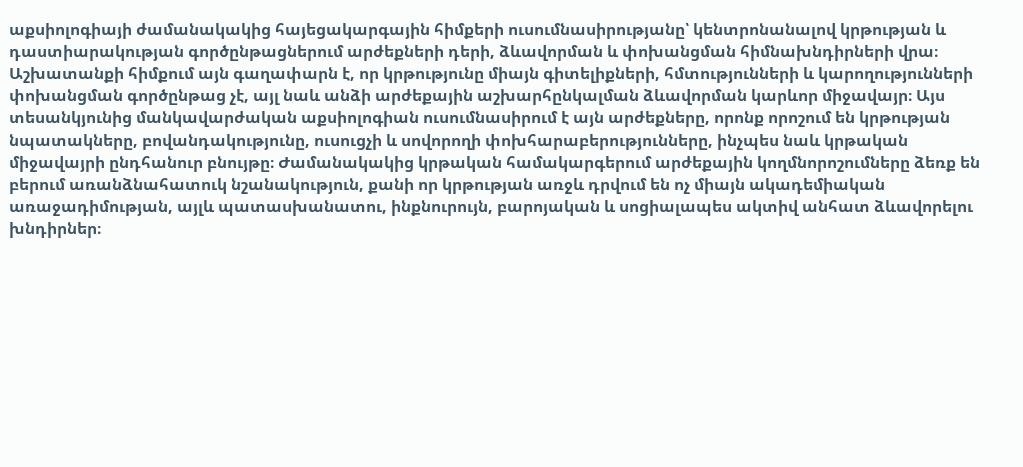աքսիոլոգիայի ժամանակակից հայեցակարգային հիմքերի ուսումնասիրությանը՝ կենտրոնանալով կրթության և դաստիարակության գործընթացներում արժեքների դերի, ձևավորման և փոխանցման հիմնախնդիրների վրա։ Աշխատանքի հիմքում այն գաղափարն է, որ կրթությունը միայն գիտելիքների, հմտությունների և կարողությունների փոխանցման գործընթաց չէ, այլ նաև անձի արժեքային աշխարհընկալման ձևավորման կարևոր միջավայր։ Այս տեսանկյունից մանկավարժական աքսիոլոգիան ուսումնասիրում է այն արժեքները, որոնք որոշում են կրթության նպատակները, բովանդակությունը, ուսուցչի և սովորողի փոխհարաբերությունները, ինչպես նաև կրթական միջավայրի ընդհանուր բնույթը։ Ժամանակակից կրթական համակարգերում արժեքային կողմնորոշումները ձեռք են բերում առանձնահատուկ նշանակություն, քանի որ կրթության առջև դրվում են ոչ միայն ակադեմիական առաջադիմության, այլև պատասխանատու, ինքնուրույն, բարոյական և սոցիալապես ակտիվ անհատ ձևավորելու խնդիրներ։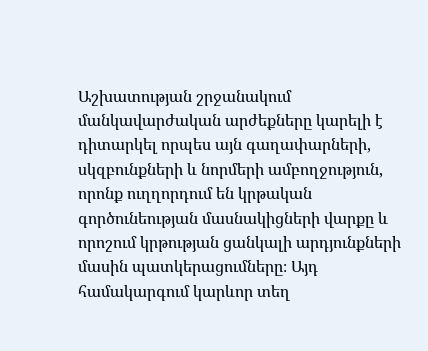Աշխատության շրջանակում մանկավարժական արժեքները կարելի է դիտարկել որպես այն գաղափարների, սկզբունքների և նորմերի ամբողջություն, որոնք ուղղորդում են կրթական գործունեության մասնակիցների վարքը և որոշում կրթության ցանկալի արդյունքների մասին պատկերացումները։ Այդ համակարգում կարևոր տեղ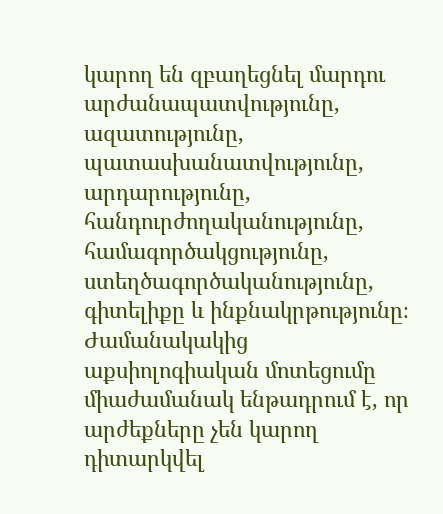կարող են զբաղեցնել մարդու արժանապատվությունը, ազատությունը, պատասխանատվությունը, արդարությունը, հանդուրժողականությունը, համագործակցությունը, ստեղծագործականությունը, գիտելիքը և ինքնակրթությունը։ Ժամանակակից աքսիոլոգիական մոտեցումը միաժամանակ ենթադրում է, որ արժեքները չեն կարող դիտարկվել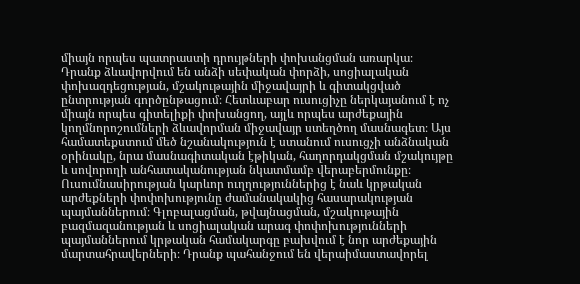միայն որպես պատրաստի դրույթների փոխանցման առարկա։ Դրանք ձևավորվում են անձի սեփական փորձի, սոցիալական փոխազդեցության, մշակութային միջավայրի և գիտակցված ընտրության գործընթացում։ Հետևաբար ուսուցիչը ներկայանում է ոչ միայն որպես գիտելիքի փոխանցող, այլև որպես արժեքային կողմնորոշումների ձևավորման միջավայր ստեղծող մասնագետ։ Այս համատեքստում մեծ նշանակություն է ստանում ուսուցչի անձնական օրինակը, նրա մասնագիտական էթիկան, հաղորդակցման մշակույթը և սովորողի անհատականության նկատմամբ վերաբերմունքը։ Ուսումնասիրության կարևոր ուղղություններից է նաև կրթական արժեքների փոփոխությունը ժամանակակից հասարակության պայմաններում։ Գլոբալացման, թվայնացման, մշակութային բազմազանության և սոցիալական արագ փոփոխությունների պայմաններում կրթական համակարգը բախվում է նոր արժեքային մարտահրավերների։ Դրանք պահանջում են վերաիմաստավորել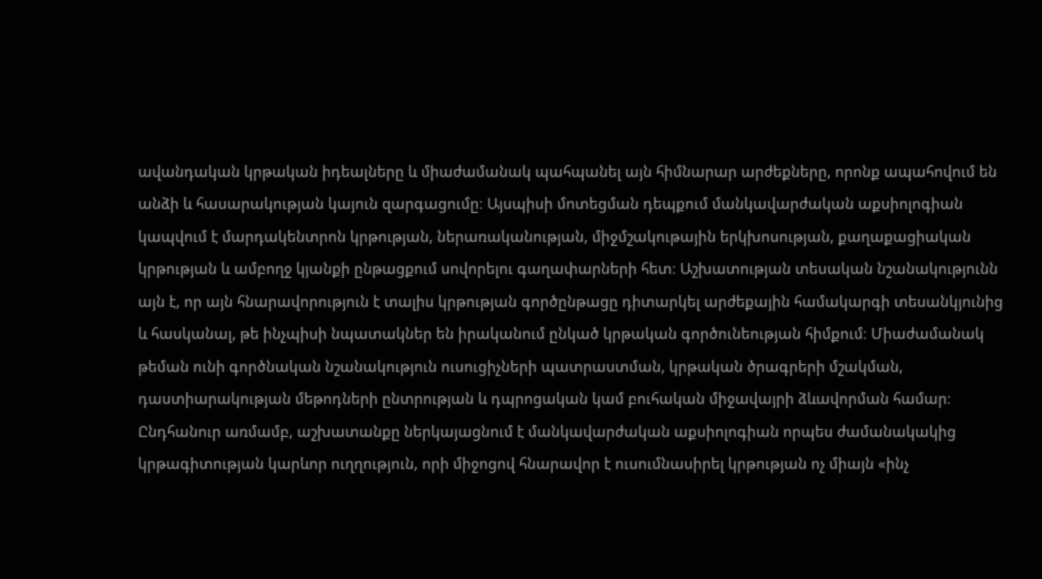ավանդական կրթական իդեալները և միաժամանակ պահպանել այն հիմնարար արժեքները, որոնք ապահովում են անձի և հասարակության կայուն զարգացումը։ Այսպիսի մոտեցման դեպքում մանկավարժական աքսիոլոգիան կապվում է մարդակենտրոն կրթության, ներառականության, միջմշակութային երկխոսության, քաղաքացիական կրթության և ամբողջ կյանքի ընթացքում սովորելու գաղափարների հետ։ Աշխատության տեսական նշանակությունն այն է, որ այն հնարավորություն է տալիս կրթության գործընթացը դիտարկել արժեքային համակարգի տեսանկյունից և հասկանալ, թե ինչպիսի նպատակներ են իրականում ընկած կրթական գործունեության հիմքում։ Միաժամանակ թեման ունի գործնական նշանակություն ուսուցիչների պատրաստման, կրթական ծրագրերի մշակման, դաստիարակության մեթոդների ընտրության և դպրոցական կամ բուհական միջավայրի ձևավորման համար։ Ընդհանուր առմամբ, աշխատանքը ներկայացնում է մանկավարժական աքսիոլոգիան որպես ժամանակակից կրթագիտության կարևոր ուղղություն, որի միջոցով հնարավոր է ուսումնասիրել կրթության ոչ միայն «ինչ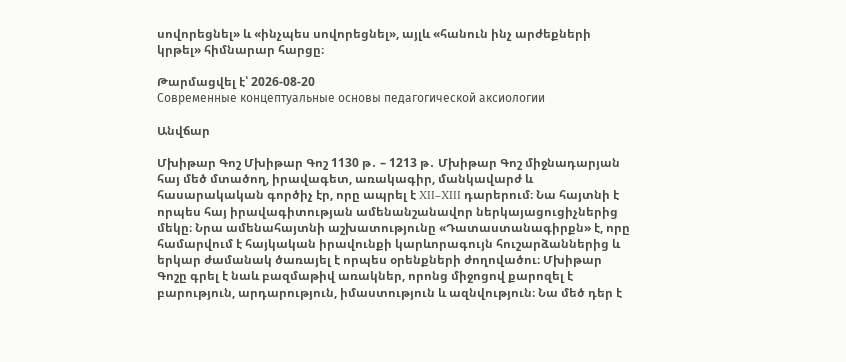սովորեցնել» և «ինչպես սովորեցնել», այլև «հանուն ինչ արժեքների կրթել» հիմնարար հարցը։

Թարմացվել է՝ 2026-08-20
Современные концептуальные основы педагогической аксиологии

Անվճար

Մխիթար Գոշ Մխիթար Գոշ 1130 թ․ – 1213 թ․ Մխիթար Գոշ միջնադարյան հայ մեծ մտածող, իրավագետ, առակագիր, մանկավարժ և հասարակական գործիչ էր, որը ապրել է XII–XIII դարերում։ Նա հայտնի է որպես հայ իրավագիտության ամենանշանավոր ներկայացուցիչներից մեկը։ Նրա ամենահայտնի աշխատությունը «Դատաստանագիրքն» է, որը համարվում է հայկական իրավունքի կարևորագույն հուշարձաններից և երկար ժամանակ ծառայել է որպես օրենքների ժողովածու։ Մխիթար Գոշը գրել է նաև բազմաթիվ առակներ, որոնց միջոցով քարոզել է բարություն, արդարություն, իմաստություն և ազնվություն։ Նա մեծ դեր է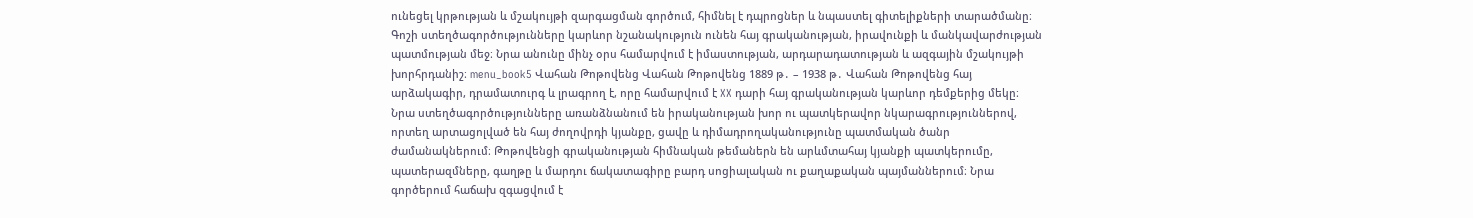ունեցել կրթության և մշակույթի զարգացման գործում, հիմնել է դպրոցներ և նպաստել գիտելիքների տարածմանը։ Գոշի ստեղծագործությունները կարևոր նշանակություն ունեն հայ գրականության, իրավունքի և մանկավարժության պատմության մեջ։ Նրա անունը մինչ օրս համարվում է իմաստության, արդարադատության և ազգային մշակույթի խորհրդանիշ։ menu_book5 Վահան Թոթովենց Վահան Թոթովենց 1889 թ․ – 1938 թ․ Վահան Թոթովենց հայ արձակագիր, դրամատուրգ և լրագրող է, որը համարվում է XX դարի հայ գրականության կարևոր դեմքերից մեկը։ Նրա ստեղծագործությունները առանձնանում են իրականության խոր ու պատկերավոր նկարագրություններով, որտեղ արտացոլված են հայ ժողովրդի կյանքը, ցավը և դիմադրողականությունը պատմական ծանր ժամանակներում։ Թոթովենցի գրականության հիմնական թեմաներն են արևմտահայ կյանքի պատկերումը, պատերազմները, գաղթը և մարդու ճակատագիրը բարդ սոցիալական ու քաղաքական պայմաններում։ Նրա գործերում հաճախ զգացվում է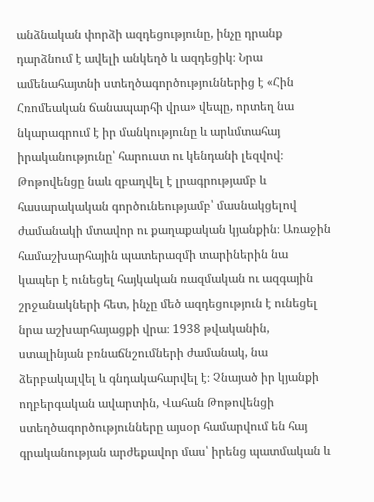անձնական փորձի ազդեցությունը, ինչը դրանք դարձնում է ավելի անկեղծ և ազդեցիկ։ Նրա ամենահայտնի ստեղծագործություններից է «Հին Հռոմեական ճանապարհի վրա» վեպը, որտեղ նա նկարագրում է իր մանկությունը և արևմտահայ իրականությունը՝ հարուստ ու կենդանի լեզվով։ Թոթովենցը նաև զբաղվել է լրագրությամբ և հասարակական գործունեությամբ՝ մասնակցելով ժամանակի մտավոր ու քաղաքական կյանքին։ Առաջին համաշխարհային պատերազմի տարիներին նա կապեր է ունեցել հայկական ռազմական ու ազգային շրջանակների հետ, ինչը մեծ ազդեցություն է ունեցել նրա աշխարհայացքի վրա։ 1938 թվականին, ստալինյան բռնաճնշումների ժամանակ, նա ձերբակալվել և գնդակահարվել է։ Չնայած իր կյանքի ողբերգական ավարտին, Վահան Թոթովենցի ստեղծագործությունները այսօր համարվում են հայ գրականության արժեքավոր մաս՝ իրենց պատմական և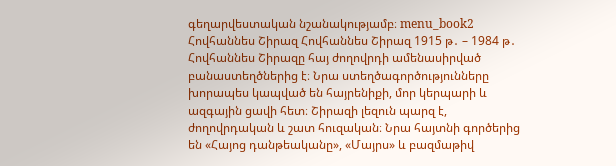գեղարվեստական նշանակությամբ։ menu_book2 Հովհաննես Շիրազ Հովհաննես Շիրազ 1915 թ․ – 1984 թ․ Հովհաննես Շիրազը հայ ժողովրդի ամենասիրված բանաստեղծներից է։ Նրա ստեղծագործությունները խորապես կապված են հայրենիքի, մոր կերպարի և ազգային ցավի հետ։ Շիրազի լեզուն պարզ է, ժողովրդական և շատ հուզական։ Նրա հայտնի գործերից են «Հայոց դանթեականը», «Մայրս» և բազմաթիվ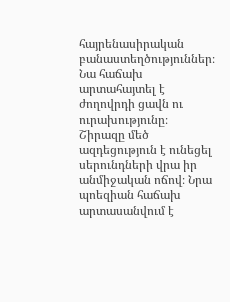հայրենասիրական բանաստեղծություններ։ Նա հաճախ արտահայտել է ժողովրդի ցավն ու ուրախությունը։ Շիրազը մեծ ազդեցություն է ունեցել սերունդների վրա իր անմիջական ոճով։ Նրա պոեզիան հաճախ արտասանվում է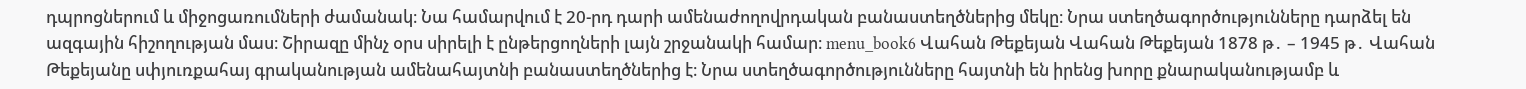դպրոցներում և միջոցառումների ժամանակ։ Նա համարվում է 20-րդ դարի ամենաժողովրդական բանաստեղծներից մեկը։ Նրա ստեղծագործությունները դարձել են ազգային հիշողության մաս։ Շիրազը մինչ օրս սիրելի է ընթերցողների լայն շրջանակի համար։ menu_book6 Վահան Թեքեյան Վահան Թեքեյան 1878 թ․ – 1945 թ․ Վահան Թեքեյանը սփյուռքահայ գրականության ամենահայտնի բանաստեղծներից է։ Նրա ստեղծագործությունները հայտնի են իրենց խորը քնարականությամբ և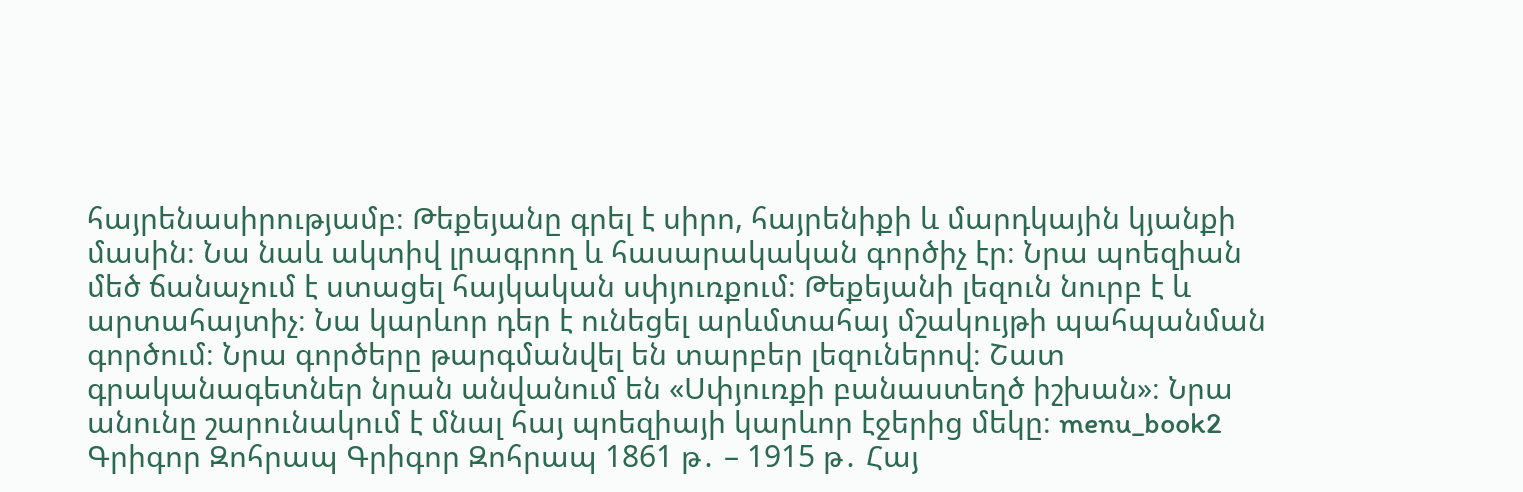հայրենասիրությամբ։ Թեքեյանը գրել է սիրո, հայրենիքի և մարդկային կյանքի մասին։ Նա նաև ակտիվ լրագրող և հասարակական գործիչ էր։ Նրա պոեզիան մեծ ճանաչում է ստացել հայկական սփյուռքում։ Թեքեյանի լեզուն նուրբ է և արտահայտիչ։ Նա կարևոր դեր է ունեցել արևմտահայ մշակույթի պահպանման գործում։ Նրա գործերը թարգմանվել են տարբեր լեզուներով։ Շատ գրականագետներ նրան անվանում են «Սփյուռքի բանաստեղծ իշխան»։ Նրա անունը շարունակում է մնալ հայ պոեզիայի կարևոր էջերից մեկը։ menu_book2 Գրիգոր Զոհրապ Գրիգոր Զոհրապ 1861 թ․ – 1915 թ․ Հայ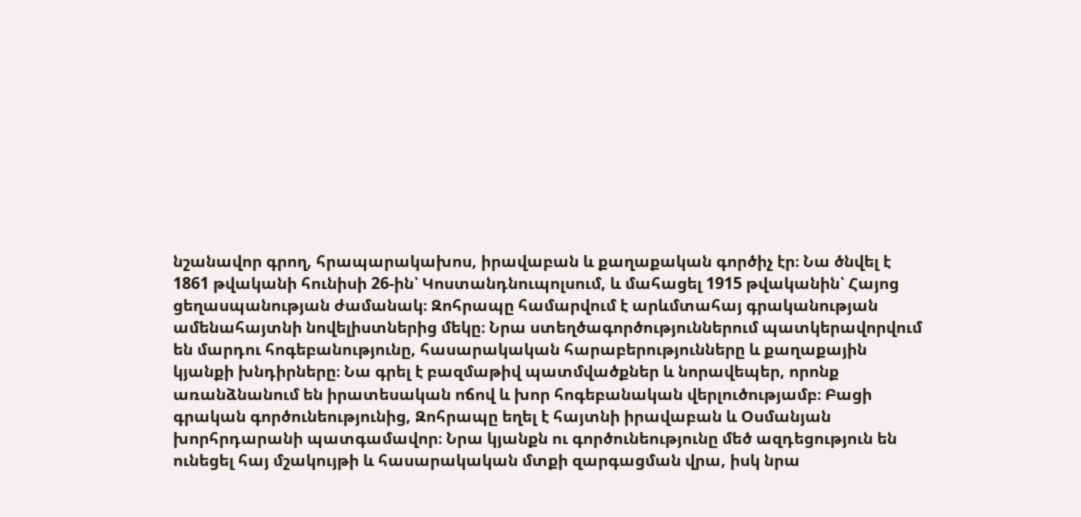նշանավոր գրող, հրապարակախոս, իրավաբան և քաղաքական գործիչ էր։ Նա ծնվել է 1861 թվականի հունիսի 26-ին՝ Կոստանդնուպոլսում, և մահացել 1915 թվականին՝ Հայոց ցեղասպանության ժամանակ։ Զոհրապը համարվում է արևմտահայ գրականության ամենահայտնի նովելիստներից մեկը։ Նրա ստեղծագործություններում պատկերավորվում են մարդու հոգեբանությունը, հասարակական հարաբերությունները և քաղաքային կյանքի խնդիրները։ Նա գրել է բազմաթիվ պատմվածքներ և նորավեպեր, որոնք առանձնանում են իրատեսական ոճով և խոր հոգեբանական վերլուծությամբ։ Բացի գրական գործունեությունից, Զոհրապը եղել է հայտնի իրավաբան և Օսմանյան խորհրդարանի պատգամավոր։ Նրա կյանքն ու գործունեությունը մեծ ազդեցություն են ունեցել հայ մշակույթի և հասարակական մտքի զարգացման վրա, իսկ նրա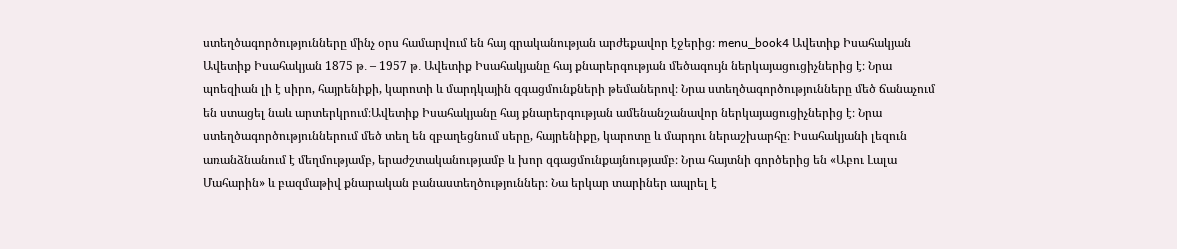ստեղծագործությունները մինչ օրս համարվում են հայ գրականության արժեքավոր էջերից։ menu_book4 Ավետիք Իսահակյան Ավետիք Իսահակյան 1875 թ․ – 1957 թ․ Ավետիք Իսահակյանը հայ քնարերգության մեծագույն ներկայացուցիչներից է։ Նրա պոեզիան լի է սիրո, հայրենիքի, կարոտի և մարդկային զգացմունքների թեմաներով։ Նրա ստեղծագործությունները մեծ ճանաչում են ստացել նաև արտերկրում։Ավետիք Իսահակյանը հայ քնարերգության ամենանշանավոր ներկայացուցիչներից է։ Նրա ստեղծագործություններում մեծ տեղ են զբաղեցնում սերը, հայրենիքը, կարոտը և մարդու ներաշխարհը։ Իսահակյանի լեզուն առանձնանում է մեղմությամբ, երաժշտականությամբ և խոր զգացմունքայնությամբ։ Նրա հայտնի գործերից են «Աբու Լալա Մահարին» և բազմաթիվ քնարական բանաստեղծություններ։ Նա երկար տարիներ ապրել է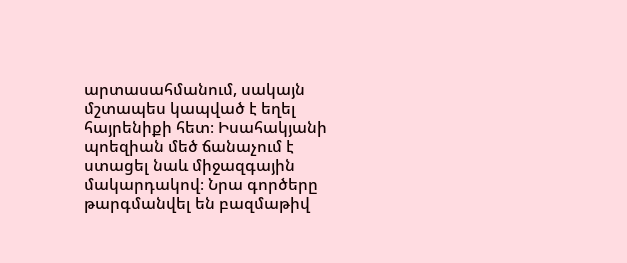արտասահմանում, սակայն մշտապես կապված է եղել հայրենիքի հետ։ Իսահակյանի պոեզիան մեծ ճանաչում է ստացել նաև միջազգային մակարդակով։ Նրա գործերը թարգմանվել են բազմաթիվ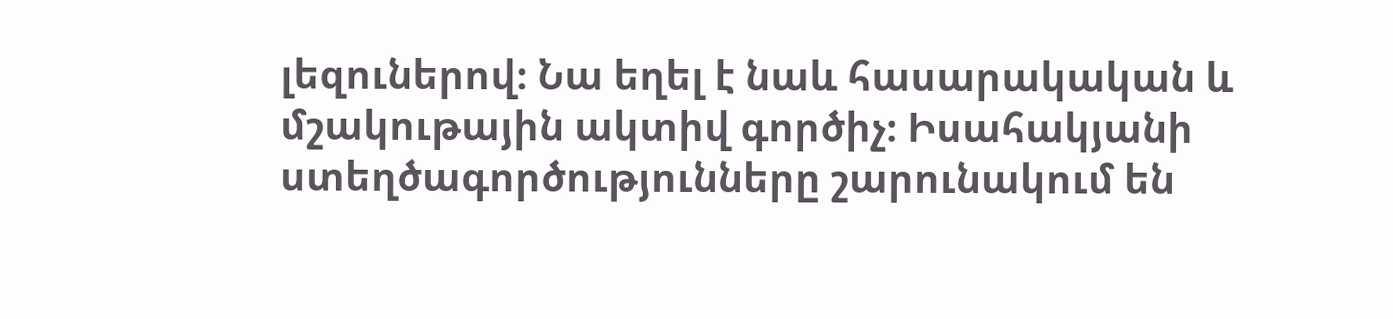լեզուներով։ Նա եղել է նաև հասարակական և մշակութային ակտիվ գործիչ։ Իսահակյանի ստեղծագործությունները շարունակում են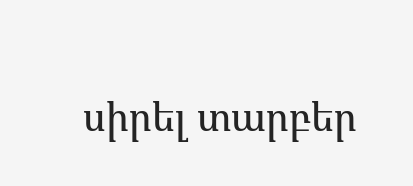սիրել տարբեր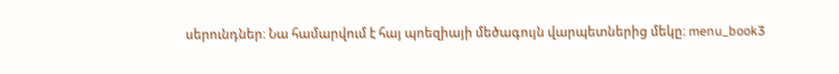սերունդներ։ Նա համարվում է հայ պոեզիայի մեծագույն վարպետներից մեկը։ menu_book3